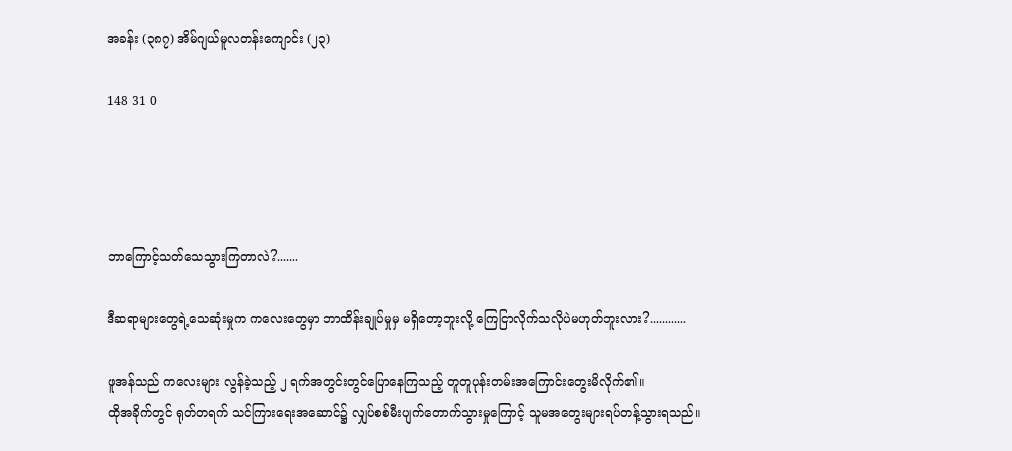အခန်း (၃၈၇) အိမ်ဂျယ်မူလတန်းကျောင်း (၂၃)

148 31 0




ဘာကြောင့်သတ်သေသွားကြတာလဲ?.......

ဒီဆရာများတွေရဲ့သေဆုံးမှုက ကလေးတွေမှာ ဘာထိန်းချုပ်မှုမှ မရှိတော့ဘူးလို့ ကြေငြာလိုက်သလိုပဲမဟုတ်ဘူးလား?............

ဖူအန်သည် ကလေးများ လွန်ခဲ့သည့် ၂ ရက်အတွင်းတွင်ပြောနေကြသည့် တူတူပုန်းတမ်းအကြောင်းတွေးမိလိုက်၏။
ထိုအခိုက်တွင် ရုတ်တရက် သင်ကြားရေးအဆောင်၌ လျှပ်စစ်မီးပျက်တောက်သွားမှုကြောင့် သူမအတွေးများရပ်တန့်သွားရသည်။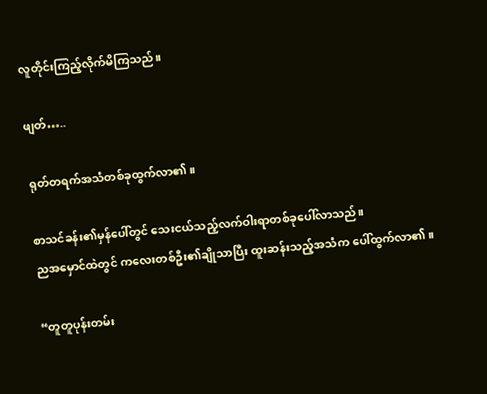လူတိုင်းကြည့်လိုက်မိကြသည်။

ဖျတ်…..

ရုတ်တရက်အသံတစ်ခုထွက်လာ၏။

စာသင်ခန်း၏မှန်ပေါ်တွင် သေးငယ်သည့်လက်ဝါးရာတစ်ခုပေါ်လာသည်။
ညအမှောင်ထဲတွင် ကလေးတစ်ဦး၏ချိုသာပြီး ထူးဆန်းသည့်အသံက ပေါ်ထွက်လာ၏။

“တူတူပုန်းတမ်း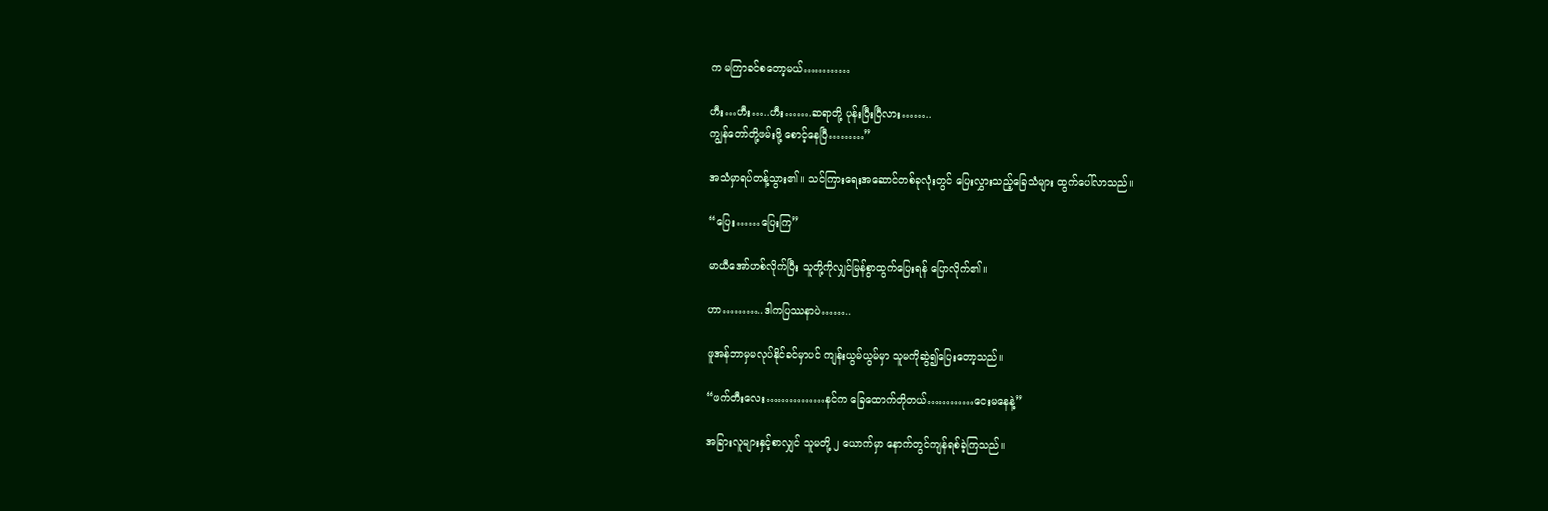က မကြာခင်စတော့မယ်…………

ဟီး…ဟီး…..ဟီး…….ဆရာတို့ ပုန်းပြီးပြီလား……..
ကျွန်တော်တို့ဖမ်းဖို့ စောင့်နေပြီ………”

အသံမှာရပ်တန့်သွား၏။ သင်ကြားရေးအဆောင်တစ်ခုလုံးတွင် ပြေးလွှားသည့်ခြေသံများ ထွက်ပေါ်လာသည်။

“ပြေး……ပြေးကြ”

မာယီအော်ဟစ်လိုက်ပြီး သူတို့ကိုလျှင်မြန်စွာထွက်ပြေးရန် ပြောလိုက်၏။

ဟာ………..ဒါကပြဿနာပဲ……..

ဖူအန်ဘာမှမလုပ်နိုင်ခင်မှာပင် ကျန်းယွမ်ယွမ်မှာ သူမကိုဆွဲ၍ပြေးတော့သည်။

“ဖက်တီးလေး……………နင်က ခြေထောက်တိုတယ်…………ငေးမနေနဲ့”

အခြားလူများနှင့်စာလျှင် သူမတို့ ၂ ယောက်မှာ နောက်တွင်ကျန်ရစ်ခဲ့ကြသည်။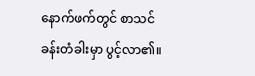နောက်ဖက်တွင် စာသင်ခန်းတံခါးမှာ ပွင့်လာ၏။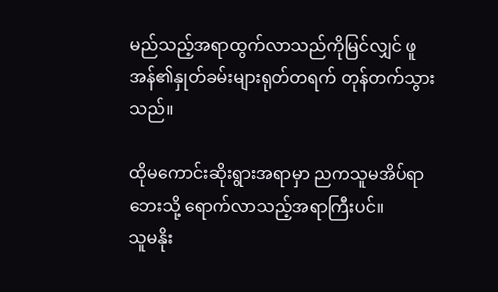မည်သည့်အရာထွက်လာသည်ကိုမြင်လျှင် ဖူအန်၏နှုတ်ခမ်းများရုတ်တရက် တုန်တက်သွားသည်။

ထိုမကောင်းဆိုးရွားအရာမှာ ညကသူမအိပ်ရာဘေးသို့ ရောက်လာသည့်အရာကြီးပင်။
သူမနိုး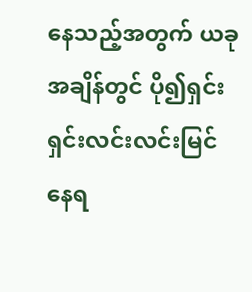နေသည့်အတွက် ယခုအချိန်တွင် ပို၍ရှင်းရှင်းလင်းလင်းမြင်နေရ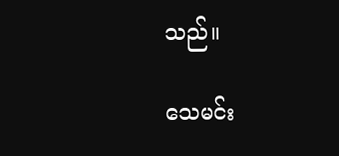သည်။

သေမင်း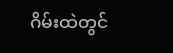ဂိမ်းထဲတွင်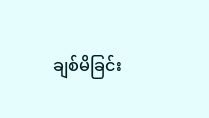ချစ်မိခြင်း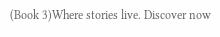(Book 3)Where stories live. Discover now